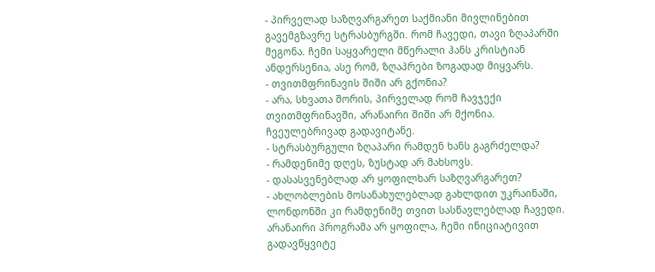- პირველად საზღვარგარეთ საქმიანი მივლინებით გავემგზავრე სტრასბურგში. რომ ჩავედი, თავი ზღაპარში მეგონა. ჩემი საყვარელი მწერალი ჰანს კრისტიან ანდერსენია, ასე რომ, ზღაპრები ზოგადად მიყვარს.
- თვითმფრინავის შიში არ გქონია?
- არა, სხვათა შორის, პირველად რომ ჩავჯექი თვითმფრინავში, არანაირი შიში არ მქონია. ჩვეულებრივად გადავიტანე.
- სტრასბურგული ზღაპარი რამდენ ხანს გაგრძელდა?
- რამდენიმე დღეს, ზუსტად არ მახსოვს.
- დასასვენებლად არ ყოფილხარ საზღვარგარეთ?
- ახლობლების მოსანახულებლად გახლდით უკრაინაში, ლონდონში კი რამდენიმე თვით სასწავლებლად ჩავედი. არანაირი პროგრამა არ ყოფილა, ჩემი ინიციატივით გადავწყვიტე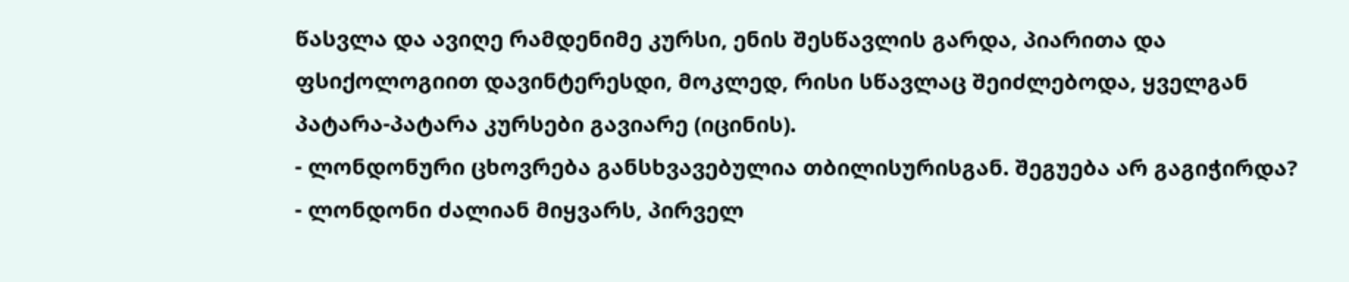წასვლა და ავიღე რამდენიმე კურსი, ენის შესწავლის გარდა, პიარითა და ფსიქოლოგიით დავინტერესდი, მოკლედ, რისი სწავლაც შეიძლებოდა, ყველგან პატარა-პატარა კურსები გავიარე (იცინის).
- ლონდონური ცხოვრება განსხვავებულია თბილისურისგან. შეგუება არ გაგიჭირდა?
- ლონდონი ძალიან მიყვარს, პირველ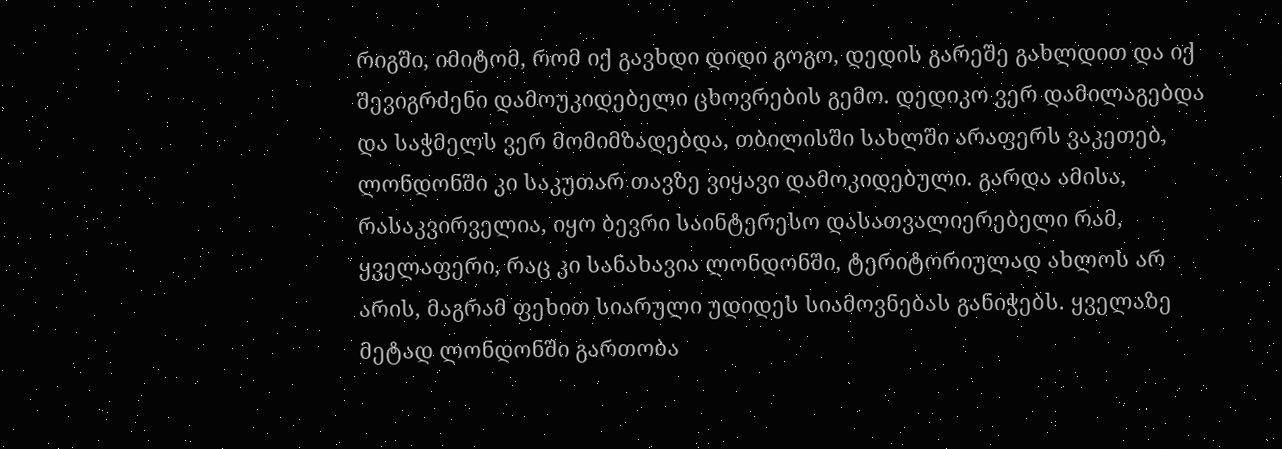რიგში, იმიტომ, რომ იქ გავხდი დიდი გოგო, დედის გარეშე გახლდით და იქ შევიგრძენი დამოუკიდებელი ცხოვრების გემო. დედიკო ვერ დამილაგებდა და საჭმელს ვერ მომიმზადებდა, თბილისში სახლში არაფერს ვაკეთებ, ლონდონში კი საკუთარ თავზე ვიყავი დამოკიდებული. გარდა ამისა, რასაკვირველია, იყო ბევრი საინტერესო დასათვალიერებელი რამ, ყველაფერი, რაც კი სანახავია ლონდონში, ტერიტორიულად ახლოს არ არის, მაგრამ ფეხით სიარული უდიდეს სიამოვნებას განიჭებს. ყველაზე მეტად ლონდონში გართობა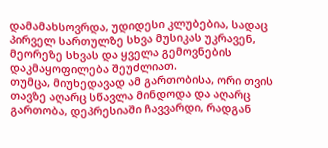დამამახსოვრდა, უდიდესი კლუბებია, სადაც პირველ სართულზე სხვა მუსიკას უკრავენ, მეორეზე სხვას და ყველა გემოვნების დაკმაყოფილება შეუძლიათ.
თუმცა, მიუხედავად ამ გართობისა, ორი თვის თავზე აღარც სწავლა მინდოდა და აღარც გართობა, დეპრესიაში ჩავვარდი, რადგან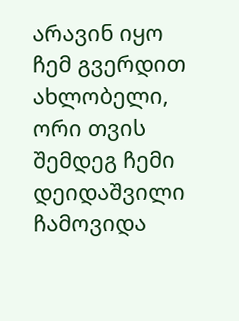არავინ იყო ჩემ გვერდით ახლობელი, ორი თვის შემდეგ ჩემი დეიდაშვილი ჩამოვიდა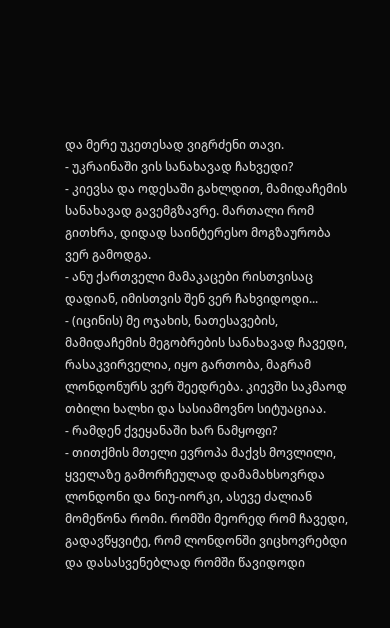და მერე უკეთესად ვიგრძენი თავი.
- უკრაინაში ვის სანახავად ჩახვედი?
- კიევსა და ოდესაში გახლდით, მამიდაჩემის სანახავად გავემგზავრე. მართალი რომ გითხრა, დიდად საინტერესო მოგზაურობა ვერ გამოდგა.
- ანუ ქართველი მამაკაცები რისთვისაც დადიან, იმისთვის შენ ვერ ჩახვიდოდი...
- (იცინის) მე ოჯახის, ნათესავების, მამიდაჩემის მეგობრების სანახავად ჩავედი, რასაკვირველია, იყო გართობა, მაგრამ ლონდონურს ვერ შეედრება. კიევში საკმაოდ თბილი ხალხი და სასიამოვნო სიტუაციაა.
- რამდენ ქვეყანაში ხარ ნამყოფი?
- თითქმის მთელი ევროპა მაქვს მოვლილი, ყველაზე გამორჩეულად დამამახსოვრდა ლონდონი და ნიუ-იორკი, ასევე ძალიან მომეწონა რომი. რომში მეორედ რომ ჩავედი, გადავწყვიტე, რომ ლონდონში ვიცხოვრებდი და დასასვენებლად რომში წავიდოდი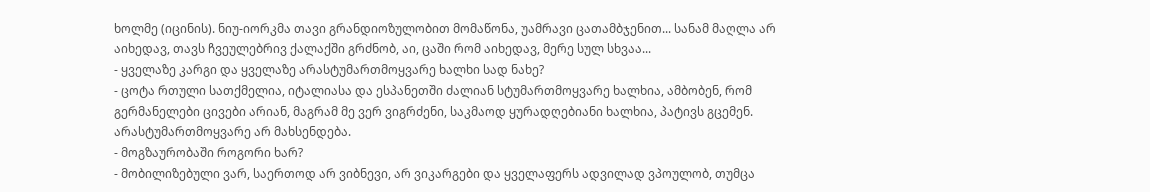ხოლმე (იცინის). ნიუ-იორკმა თავი გრანდიოზულობით მომაწონა, უამრავი ცათამბჯენით... სანამ მაღლა არ აიხედავ, თავს ჩვეულებრივ ქალაქში გრძნობ, აი, ცაში რომ აიხედავ, მერე სულ სხვაა...
- ყველაზე კარგი და ყველაზე არასტუმართმოყვარე ხალხი სად ნახე?
- ცოტა რთული სათქმელია, იტალიასა და ესპანეთში ძალიან სტუმართმოყვარე ხალხია, ამბობენ, რომ გერმანელები ცივები არიან, მაგრამ მე ვერ ვიგრძენი, საკმაოდ ყურადღებიანი ხალხია, პატივს გცემენ. არასტუმართმოყვარე არ მახსენდება.
- მოგზაურობაში როგორი ხარ?
- მობილიზებული ვარ, საერთოდ არ ვიბნევი, არ ვიკარგები და ყველაფერს ადვილად ვპოულობ, თუმცა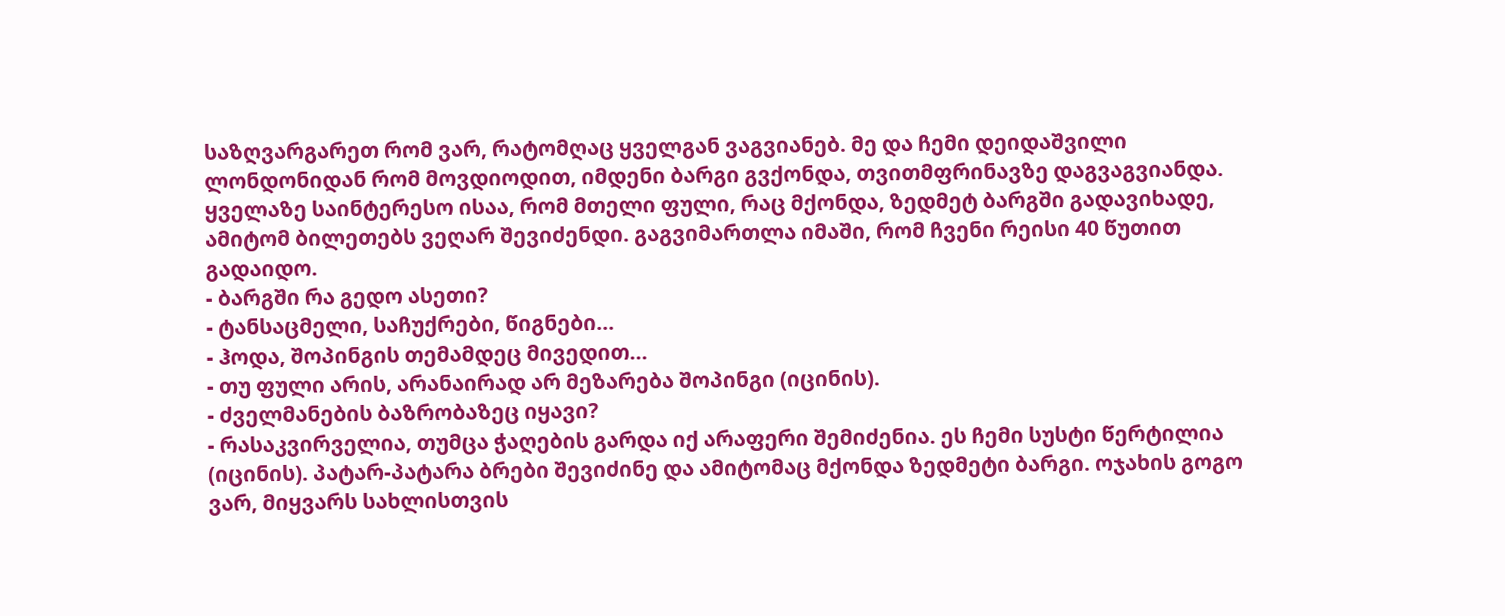საზღვარგარეთ რომ ვარ, რატომღაც ყველგან ვაგვიანებ. მე და ჩემი დეიდაშვილი ლონდონიდან რომ მოვდიოდით, იმდენი ბარგი გვქონდა, თვითმფრინავზე დაგვაგვიანდა. ყველაზე საინტერესო ისაა, რომ მთელი ფული, რაც მქონდა, ზედმეტ ბარგში გადავიხადე, ამიტომ ბილეთებს ვეღარ შევიძენდი. გაგვიმართლა იმაში, რომ ჩვენი რეისი 40 წუთით გადაიდო.
- ბარგში რა გედო ასეთი?
- ტანსაცმელი, საჩუქრები, წიგნები...
- ჰოდა, შოპინგის თემამდეც მივედით...
- თუ ფული არის, არანაირად არ მეზარება შოპინგი (იცინის).
- ძველმანების ბაზრობაზეც იყავი?
- რასაკვირველია, თუმცა ჭაღების გარდა იქ არაფერი შემიძენია. ეს ჩემი სუსტი წერტილია (იცინის). პატარ-პატარა ბრები შევიძინე და ამიტომაც მქონდა ზედმეტი ბარგი. ოჯახის გოგო ვარ, მიყვარს სახლისთვის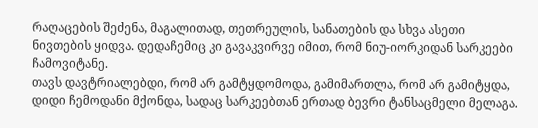რაღაცების შეძენა, მაგალითად, თეთრეულის, სანათების და სხვა ასეთი ნივთების ყიდვა. დედაჩემიც კი გავაკვირვე იმით, რომ ნიუ-იორკიდან სარკეები ჩამოვიტანე.
თავს დავტრიალებდი, რომ არ გამტყდომოდა, გამიმართლა, რომ არ გამიტყდა, დიდი ჩემოდანი მქონდა, სადაც სარკეებთან ერთად ბევრი ტანსაცმელი მელაგა.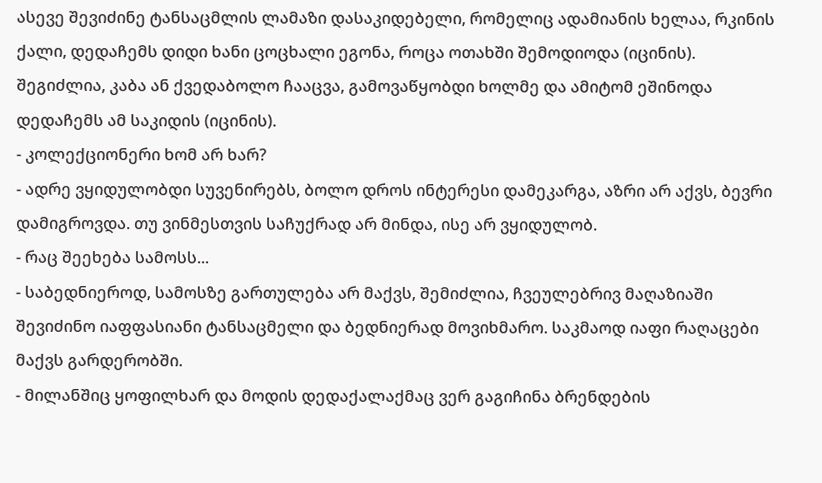ასევე შევიძინე ტანსაცმლის ლამაზი დასაკიდებელი, რომელიც ადამიანის ხელაა, რკინის ქალი, დედაჩემს დიდი ხანი ცოცხალი ეგონა, როცა ოთახში შემოდიოდა (იცინის). შეგიძლია, კაბა ან ქვედაბოლო ჩააცვა, გამოვაწყობდი ხოლმე და ამიტომ ეშინოდა დედაჩემს ამ საკიდის (იცინის).
- კოლექციონერი ხომ არ ხარ?
- ადრე ვყიდულობდი სუვენირებს, ბოლო დროს ინტერესი დამეკარგა, აზრი არ აქვს, ბევრი დამიგროვდა. თუ ვინმესთვის საჩუქრად არ მინდა, ისე არ ვყიდულობ.
- რაც შეეხება სამოსს...
- საბედნიეროდ, სამოსზე გართულება არ მაქვს, შემიძლია, ჩვეულებრივ მაღაზიაში შევიძინო იაფფასიანი ტანსაცმელი და ბედნიერად მოვიხმარო. საკმაოდ იაფი რაღაცები მაქვს გარდერობში.
- მილანშიც ყოფილხარ და მოდის დედაქალაქმაც ვერ გაგიჩინა ბრენდების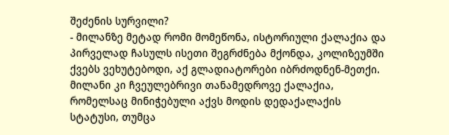შეძენის სურვილი?
- მილანზე მეტად რომი მომეწონა, ისტორიული ქალაქია და პირველად ჩასულს ისეთი შეგრძნება მქონდა, კოლიზეუმში ქვებს ვეხუტებოდი, აქ გლადიატორები იბრძოდნენ-მეთქი. მილანი კი ჩვეულებრივი თანამედროვე ქალაქია, რომელსაც მინიჭებული აქვს მოდის დედაქალაქის სტატუსი, თუმცა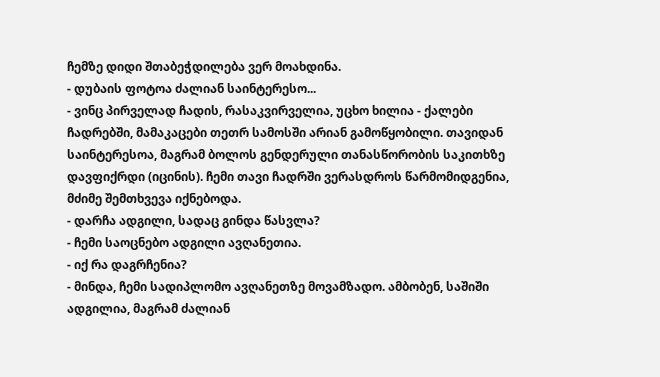ჩემზე დიდი შთაბეჭდილება ვერ მოახდინა.
- დუბაის ფოტოა ძალიან საინტერესო...
- ვინც პირველად ჩადის, რასაკვირველია, უცხო ხილია - ქალები ჩადრებში, მამაკაცები თეთრ სამოსში არიან გამოწყობილი. თავიდან საინტერესოა, მაგრამ ბოლოს გენდერული თანასწორობის საკითხზე დავფიქრდი (იცინის). ჩემი თავი ჩადრში ვერასდროს წარმომიდგენია, მძიმე შემთხვევა იქნებოდა.
- დარჩა ადგილი, სადაც გინდა წასვლა?
- ჩემი საოცნებო ადგილი ავღანეთია.
- იქ რა დაგრჩენია?
- მინდა, ჩემი სადიპლომო ავღანეთზე მოვამზადო. ამბობენ, საშიში ადგილია, მაგრამ ძალიან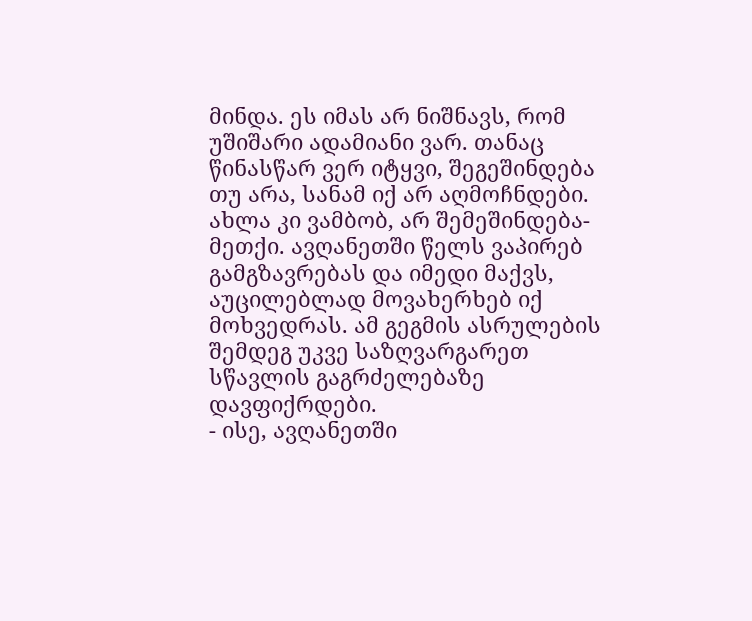მინდა. ეს იმას არ ნიშნავს, რომ უშიშარი ადამიანი ვარ. თანაც წინასწარ ვერ იტყვი, შეგეშინდება თუ არა, სანამ იქ არ აღმოჩნდები. ახლა კი ვამბობ, არ შემეშინდება-მეთქი. ავღანეთში წელს ვაპირებ გამგზავრებას და იმედი მაქვს, აუცილებლად მოვახერხებ იქ მოხვედრას. ამ გეგმის ასრულების შემდეგ უკვე საზღვარგარეთ სწავლის გაგრძელებაზე დავფიქრდები.
- ისე, ავღანეთში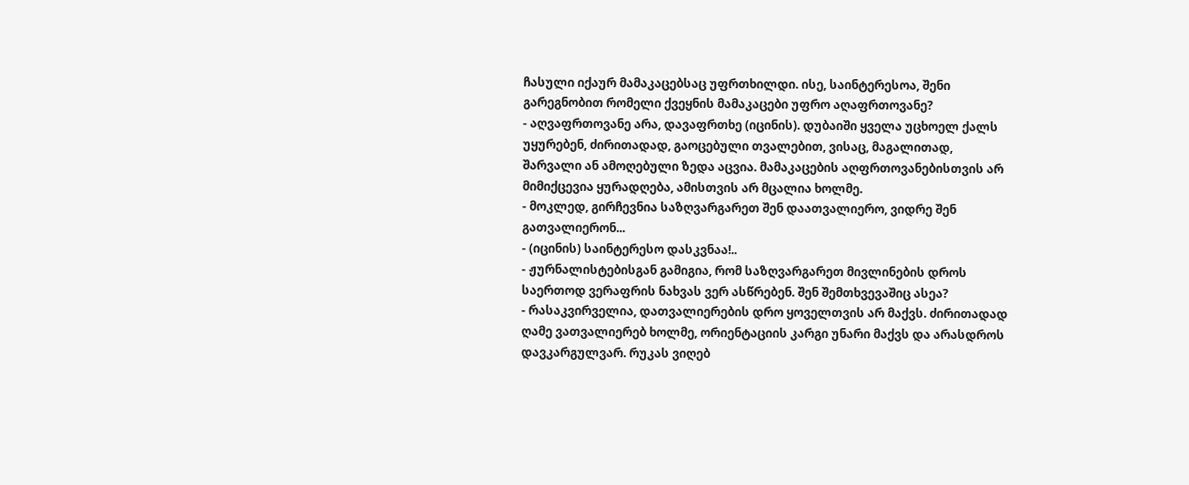ჩასული იქაურ მამაკაცებსაც უფრთხილდი. ისე, საინტერესოა, შენი გარეგნობით რომელი ქვეყნის მამაკაცები უფრო აღაფრთოვანე?
- აღვაფრთოვანე არა, დავაფრთხე (იცინის). დუბაიში ყველა უცხოელ ქალს უყურებენ, ძირითადად, გაოცებული თვალებით, ვისაც, მაგალითად, შარვალი ან ამოღებული ზედა აცვია. მამაკაცების აღფრთოვანებისთვის არ მიმიქცევია ყურადღება, ამისთვის არ მცალია ხოლმე.
- მოკლედ, გირჩევნია საზღვარგარეთ შენ დაათვალიერო, ვიდრე შენ გათვალიერონ...
- (იცინის) საინტერესო დასკვნაა!..
- ჟურნალისტებისგან გამიგია, რომ საზღვარგარეთ მივლინების დროს საერთოდ ვერაფრის ნახვას ვერ ასწრებენ. შენ შემთხვევაშიც ასეა?
- რასაკვირველია, დათვალიერების დრო ყოველთვის არ მაქვს. ძირითადად ღამე ვათვალიერებ ხოლმე, ორიენტაციის კარგი უნარი მაქვს და არასდროს დავკარგულვარ. რუკას ვიღებ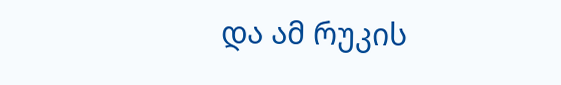და ამ რუკის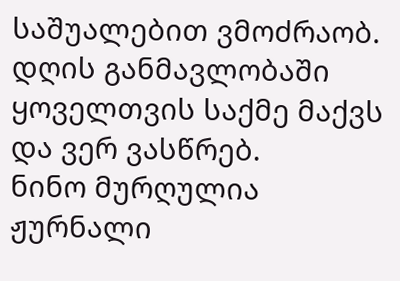საშუალებით ვმოძრაობ. დღის განმავლობაში ყოველთვის საქმე მაქვს და ვერ ვასწრებ.
ნინო მურღულია
ჟურნალი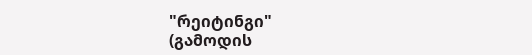"რეიტინგი"
(გამოდის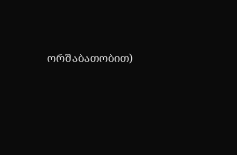ორშაბათობით)